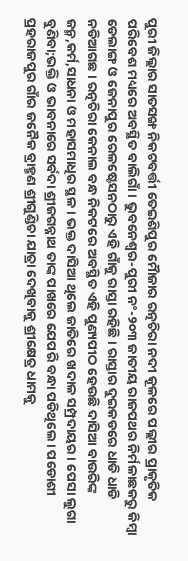ପୁରୀ ଜିଲ୍ଲାର ସାତସଙ୍ଖ ନିକଟବର୍ତ୍ତୀ ତେଇଶିପୁର ମୈାଜାର ରତ୍ନଚିରା ନଦୀ କୂଳରେ ପଲ୍ଲୀର ପ୍ରାକୃତିକ ପରିବେଶ ମଧ୍ୟରେ ଅବସ୍ଥିତ ବାଲିଗାଁ। ଭୁବନେଶ୍ଵର-ପୁରୀ ନଂ-୨୦୩ ଜାତୀୟ ରାଜପଥର ନିର୍ମଳାଛକରୁ କିମ୍ବା ଡେଲାଙ୍ଗ ଓ ଜେନାପୁର ରେଳଷ୍ଟେସନଠାରୁ ଏହି ଗାଁକୁ ରାସ୍ତା ରହିଛି। ରାସ୍ତାର ଦୁଇକଡରେ ଧାଡି ଧାଡି ନଡିଆଗଛ। ରତ୍ନଚିରା କେନାଲ ବନ୍ଧ ନିକଟରେ ଅବସ୍ଥିତ ଏହି ପୁଣ୍ୟପୀଠ ହେଉଛି ଦାସିଆ ବାଉରିଙ୍କ ଜନ୍ମ,କର୍ମ,ସାଧନା ଓ ମହାସମାଧିର ସ୍ଥଳ। ଭକ୍ତ ଦାସିଆ ଥିଲେ ଜାତିରେ ଖଦାଳ ସମ୍ପ୍ରଦାୟର। ପେସା ଲୁଗା ବୁଣିବା;ଭକ୍ତି ଓ ଭାବନାରେ ସର୍ବଦା ଶ୍ରୀଜଗନ୍ନାଥ ତାଙ୍କ ପାଖରେ ଯେପରି ବନ୍ଧା ପଡିଥିଲେ। ପଡୋଶୀ ପ୍ରହରାଜପୁର ଗାଁର ଜନୈକ ବ୍ରାହ୍ମଣ ଶ୍ରୀଗୁଣ୍ଡିଚା ଯାତ୍ରା ଦେଖିବାକୁ ଶ୍ରୀକ୍ଷେତ୍ର ଧାମକୁ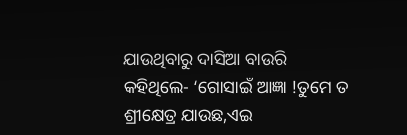ଯାଉଥିବାରୁ ଦାସିଆ ବାଉରି କହିଥିଲେ- ‘ଗୋସାଇଁ ଆଜ୍ଞା !ତୁମେ ତ ଶ୍ରୀକ୍ଷେତ୍ର ଯାଉଛ,ଏଇ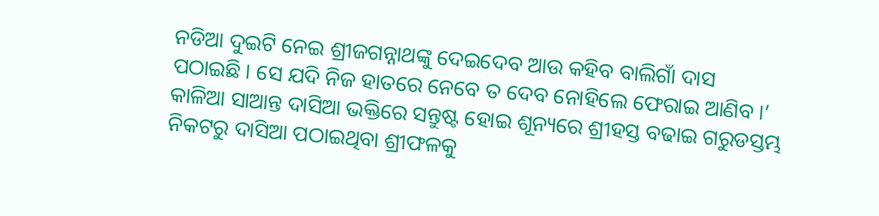ନଡିଆ ଦୁଇଟି ନେଇ ଶ୍ରୀଜଗନ୍ନାଥଙ୍କୁ ଦେଇଦେବ ଆଉ କହିବ ବାଲିଗାଁ ଦାସ ପଠାଇଛି। ସେ ଯଦି ନିଜ ହାତରେ ନେବେ ତ ଦେବ ନୋହିଲେ ଫେରାଇ ଆଣିବ।’
କାଳିଆ ସାଆନ୍ତ ଦାସିଆ ଭକ୍ତିରେ ସନ୍ତୁଷ୍ଟ ହୋଇ ଶୂନ୍ୟରେ ଶ୍ରୀହସ୍ତ ବଢାଇ ଗରୁଡସ୍ତମ୍ଭ ନିକଟରୁ ଦାସିଆ ପଠାଇଥିବା ଶ୍ରୀଫଳକୁ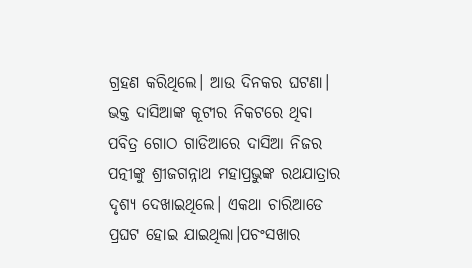ଗ୍ରହଣ କରିଥିଲେ। ଆଉ ଦିନକର ଘଟଣା। ଭକ୍ତ ଦାସିଆଙ୍କ କୂଟୀର ନିକଟରେ ଥିବା ପବିତ୍ର ଗୋଠ ଗାଡିଆରେ ଦାସିଆ ନିଜର ପତ୍ନୀଙ୍କୁ ଶ୍ରୀଜଗନ୍ନାଥ ମହାପ୍ରଭୁଙ୍କ ରଥଯାତ୍ରାର ଦୃଶ୍ୟ ଦେଖାଇଥିଲେ। ଏକଥା ଚାରିଆଡେ ପ୍ରଘଟ ହୋଇ ଯାଇଥିଲା।ପଚଂସଖାର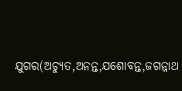ଯୁଗର(ଅଚ୍ୟୁତ,ଅନନ୍ତ,ଯଶୋବନ୍ତ,ଜଗନ୍ନାଥ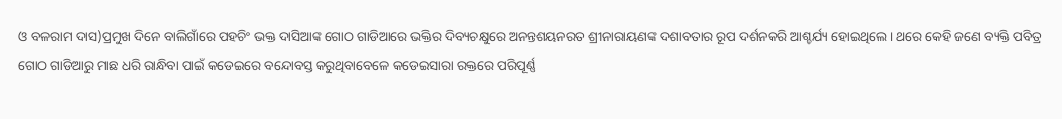ଓ ବଳରାମ ଦାସ)ପ୍ରମୁଖ ଦିନେ ବାଲିଗାଁରେ ପହଚିଂ ଭକ୍ତ ଦାସିଆଙ୍କ ଗୋଠ ଗାଡିଆରେ ଭକ୍ତିର ଦିବ୍ୟଚକ୍ଷୁରେ ଅନନ୍ତଶୟନରତ ଶ୍ରୀନାରାୟଣଙ୍କ ଦଶାବତାର ରୂପ ଦର୍ଶନକରି ଆଶ୍ଚର୍ଯ୍ୟ ହୋଇଥିଲେ। ଥରେ କେହି ଜଣେ ବ୍ୟକ୍ତି ପବିତ୍ର ଗୋଠ ଗାଡିଆରୁ ମାଛ ଧରି ରାନ୍ଧିବା ପାଇଁ କଡେଇରେ ବନ୍ଦୋବସ୍ତ କରୁଥିବାବେଳେ କଡେଇସାରା ରକ୍ତରେ ପରିପୂର୍ଣ୍ଣ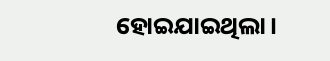ହୋଇଯାଇଥିଲା।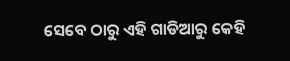ସେବେ ଠାରୁ ଏହି ଗାଡିଆରୁ କେହି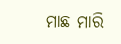ମାଛ ମାରି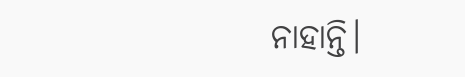ନାହାନ୍ତି।